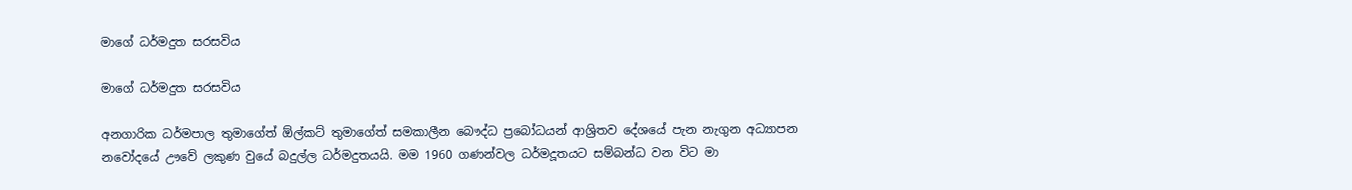මාගේ ධර්මදුත සරසවිය

මාගේ ධර්මදුත සරසවිය

අනගාරික ධර්මපාල තුමාගේත් ඕල්කට් තුමාගේත් සමකාලීන බෞද්ධ ප්‍රබෝධයන් ආශ්‍රිතව දේශයේ පැන නැගුන අධ්‍යාපන නවෝදයේ ඌවේ ලකුණ වුයේ බදුල්ල ධර්මදුතයයි. මම 1960 ගණන්වල ධර්මදූතයට සම්බන්ධ වන විට මා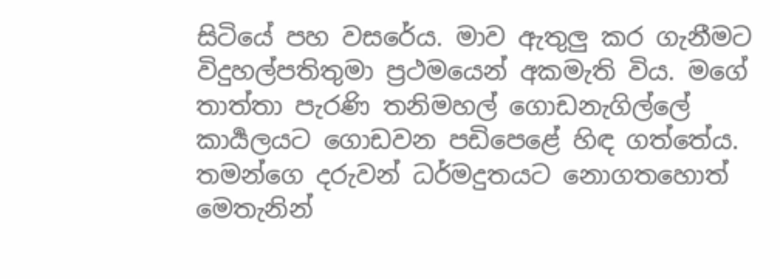සිටියේ පහ වසරේය. මාව ඇතුලු කර ගැනීමට විදුහල්පතිතුමා ප්‍රථමයෙන් අකමැති විය. මගේ තාත්තා පැරණි තනිමහල් ගොඩනැගිල්ලේ කාර්‍යලයට ගොඩවන පඩිපෙළේ හිඳ ගත්තේය. තමන්ගෙ දරුවන් ධර්මදුතයට නොගතහොත් මෙතැනින්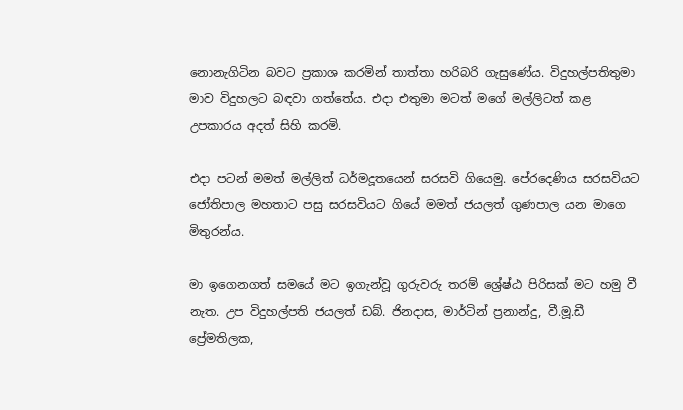නොනැගිටින බවට ප්‍රකාශ කරමින් තාත්තා හරිබරි ගැසුණේය. විදුහල්පතිතුමා මාව විදුහලට බඳවා ගත්තේය. එදා එතුමා මටත් මගේ මල්ලිටත් කළ උපකාරය අදත් සිහි කරමි.

එදා පටන් මමත් මල්ලිත් ධර්මදූතයෙන් සරසවි ගියෙමු. පේරදෙණිය සරසවියට ජෝතිපාල මහතාට පසු සරසවියට ගියේ මමත් ජයලත් ගුණපාල යන මාගෙ මිතුරන්ය.

මා ඉගෙනගත් සමයේ මට ඉගැන්වූ ගුරුවරු තරම් ශ්‍රේෂ්ඨ පිරිසක් මට හමු වී නැත. උප විදුහල්පති ජයලත් ඩබ්. ජිනදාස, මාර්ටින් ප්‍රනාන්දු, වී.මූ.ඩී ප්‍රේමතිලක,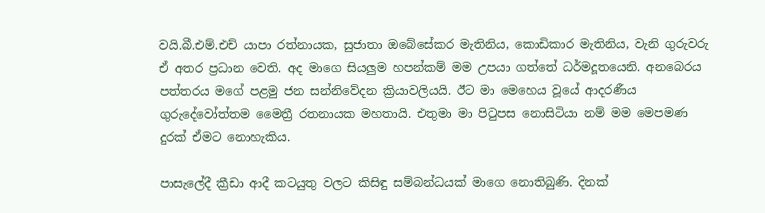වයි.බී.එම්.එච් යාපා රත්නායක, සුජාතා ඔබේසේකර මැතිනිය, කොඩිකාර මැතිනිය, වැනි ගුරුවරු ඒ අතර ප්‍රධාන වෙති. අද මාගෙ සියලුම හපන්කම් මම උපයා ගත්තේ ධර්මදූතයෙනි. අනබෙරය පත්තරය මගේ පළමු ජන සන්නිවේදන ක්‍රියාවලියයි. ඊට මා මෙහෙය වූයේ ආදරණීය ගුරුදේවෝත්තම මෛත්‍රී රතනායක මහතායි. එතුමා මා පිටුපස නොසිටියා නම් මම මෙපමණ දුරක් ඒමට නොහැකිය.

පාසැලේදී ක්‍රීඩා ආදී කටයුතු වලට කිසිඳු සම්බන්ධයක් මාගෙ නොතිබුණි. දිනක්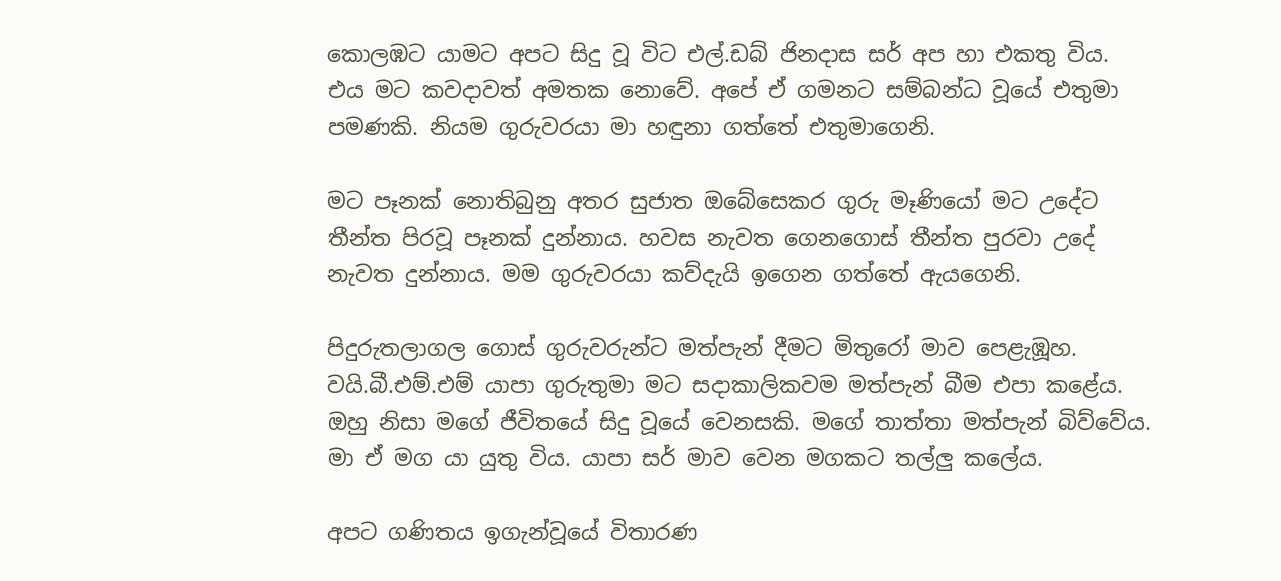කොලඹට යාමට අපට සිදු වූ විට එල්.ඩබ් ජිනදාස සර් අප හා එකතු විය. එය මට කවදාවත් අමතක නොවේ. අපේ ඒ ගමනට සම්බන්ධ වූයේ එතුමා පමණකි. නියම ගුරුවරයා මා හඳුනා ගත්තේ එතුමාගෙනි.

මට පෑනක් නොතිබුනු අතර සුජාත ඔබේසෙකර ගුරු මෑණියෝ මට උදේට තීන්ත පිරවූ පෑනක් දුන්නාය. හවස නැවත ගෙනගොස් තීන්ත පුරවා උදේ නැවත දුන්නාය. මම ගුරුවරයා කව්දැයි ඉගෙන ගත්තේ ඇයගෙනි.

පිදුරුතලාගල ගොස් ගුරුවරුන්ට මත්පැන් දීමට මිතුරෝ මාව පෙළැඹූහ. වයි.බී.එම්.එම් යාපා ගුරුතුමා මට සදාකාලිකවම මත්පැන් බීම එපා කළේය. ඔහු නිසා මගේ ජීවිතයේ සිදු වූයේ වෙනසකි. මගේ තාත්තා මත්පැන් බිව්වේය. මා ඒ මග යා යුතු විය. යාපා සර් මාව වෙන මගකට තල්ලු කලේය.

අපට ගණිතය ඉගැන්වූයේ විතාරණ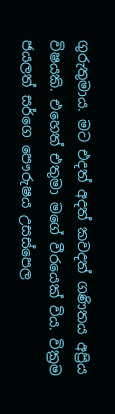ගුරුතුමාය. මට එදත් අදත් කවදත් ගණිතය අප්‍රිය විෂයකි. එහෙත් එතුමා මගේ වීරයෙක් විය. වික්‍රම ජයලත් සර්ගෙ පෞරුෂය උසස්පෙල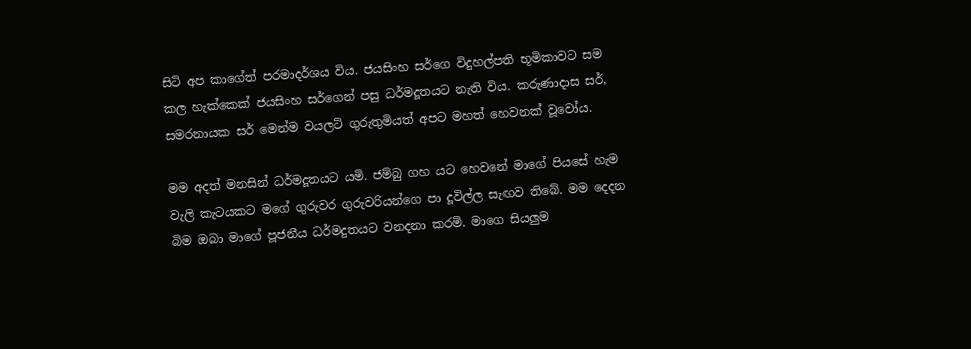සිටි අප කාගේත් පරමාදර්ශය විය. ජයසිංහ සර්ගෙ විදුහල්පති භූමිකාවට සම කල හැක්කෙක් ජයසිංහ සර්ගෙන් පසු ධර්මදූතයට නැති විය. කරුණාදාස සර්, සමරනායක සර් මෙන්ම වයලට් ගුරුතුමියත් අපට මහත් හෙවනක් වූවෝය.

මම අදත් මනසින් ධර්මදූතයට යමි. ජම්බු ගහ යට හෙවනේ මාගේ පියසේ හැම වැලි කැටයකට මගේ ගුරුවර ගුරුවරියන්ගෙ පා දූවිල්ල සැඟව තිබේ. මම දෙදන බිම ඔබා මාගේ පූජනීය ධර්මදුතයට වනදනා කරමි. මාගෙ සියලුම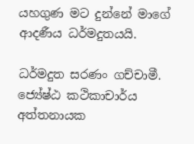යහගුණ මට දුන්නේ මාගේ ආදණීය ධර්මදුතයයි.

ධර්මදුත සරණං ගච්චාමී.
ජ්‍යේෂ්ඨ කථිකාචාර්ය අත්තනායක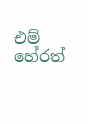එම් හේරත්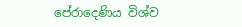පේරාදෙණිය විශ්ව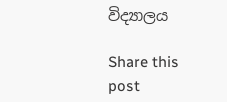විද්‍යාලය

Share this post